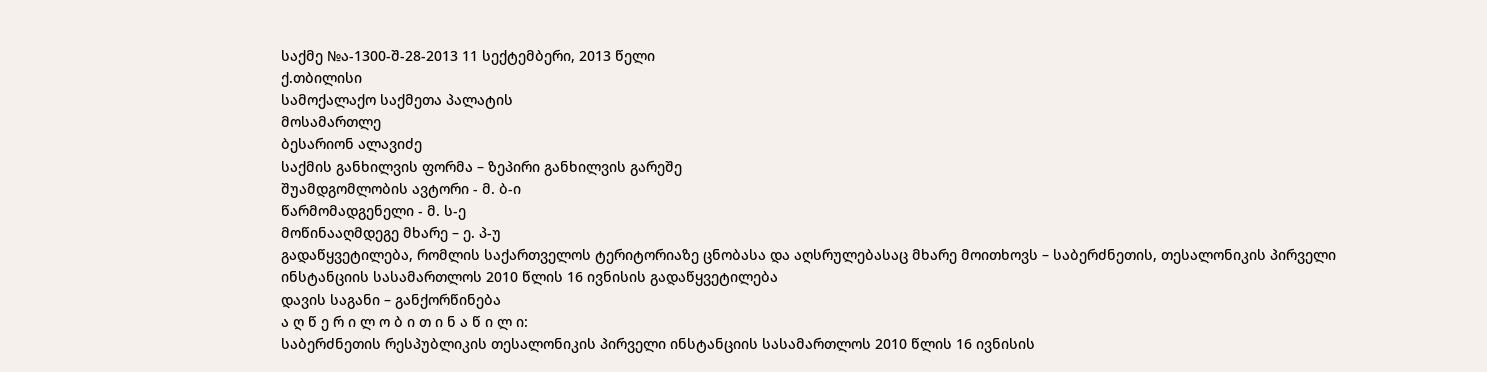საქმე №ა-1300-შ-28-2013 11 სექტემბერი, 2013 წელი
ქ.თბილისი
სამოქალაქო საქმეთა პალატის
მოსამართლე
ბესარიონ ალავიძე
საქმის განხილვის ფორმა – ზეპირი განხილვის გარეშე
შუამდგომლობის ავტორი - მ. ბ-ი
წარმომადგენელი - მ. ს-ე
მოწინააღმდეგე მხარე – ე. პ-უ
გადაწყვეტილება, რომლის საქართველოს ტერიტორიაზე ცნობასა და აღსრულებასაც მხარე მოითხოვს – საბერძნეთის, თესალონიკის პირველი ინსტანციის სასამართლოს 2010 წლის 16 ივნისის გადაწყვეტილება
დავის საგანი – განქორწინება
ა ღ წ ე რ ი ლ ო ბ ი თ ი ნ ა წ ი ლ ი:
საბერძნეთის რესპუბლიკის თესალონიკის პირველი ინსტანციის სასამართლოს 2010 წლის 16 ივნისის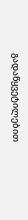გადაწყვეტილებით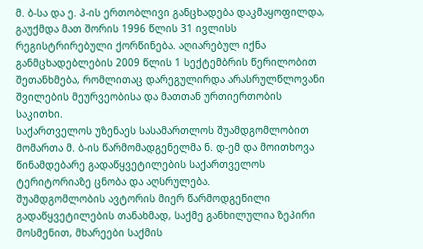მ. ბ-სა და ე. პ-ის ერთობლივი განცხადება დაკმაყოფილდა, გაუქმდა მათ შორის 1996 წლის 31 ივლისს რეგისტრირებული ქორწინება. აღიარებულ იქნა განმცხადებლების 2009 წლის 1 სექტემბრის წერილობით შეთანხმება, რომლითაც დარეგულირდა არასრულწლოვანი შვილების მეურვეობისა და მათთან ურთიერთობის საკითხი.
საქართველოს უზენაეს სასამართლოს შუამდგომლობით მომართა მ. ბ-ის წარმომადგენელმა ნ. დ-ემ და მოითხოვა წინამდებარე გადაწყვეტილების საქართველოს ტერიტორიაზე ცნობა და აღსრულება.
შუამდგომლობის ავტორის მიერ წარმოდგენილი გადაწყვეტილების თანახმად, საქმე განხილულია ზეპირი მოსმენით, მხარეები საქმის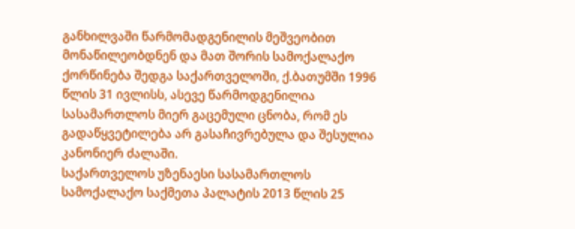განხილვაში წარმომადგენილის მეშვეობით მონაწილეობდნენ და მათ შორის სამოქალაქო ქორწინება შედგა საქართველოში, ქ.ბათუმში 1996 წლის 31 ივლისს, ასევე წარმოდგენილია სასამართლოს მიერ გაცემული ცნობა, რომ ეს გადაწყვეტილება არ გასაჩივრებულა და შესულია კანონიერ ძალაში.
საქართველოს უზენაესი სასამართლოს სამოქალაქო საქმეთა პალატის 2013 წლის 25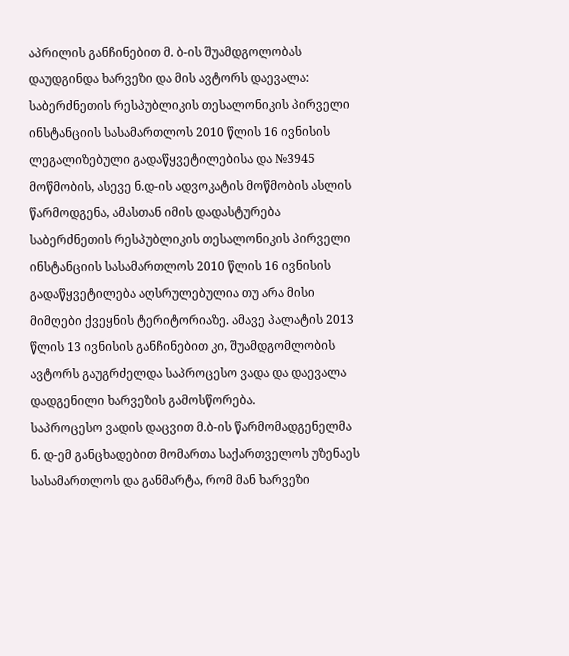აპრილის განჩინებით მ. ბ-ის შუამდგოლობას დაუდგინდა ხარვეზი და მის ავტორს დაევალა: საბერძნეთის რესპუბლიკის თესალონიკის პირველი ინსტანციის სასამართლოს 2010 წლის 16 ივნისის ლეგალიზებული გადაწყვეტილებისა და №3945 მოწმობის, ასევე ნ.დ-ის ადვოკატის მოწმობის ასლის წარმოდგენა, ამასთან იმის დადასტურება საბერძნეთის რესპუბლიკის თესალონიკის პირველი ინსტანციის სასამართლოს 2010 წლის 16 ივნისის გადაწყვეტილება აღსრულებულია თუ არა მისი მიმღები ქვეყნის ტერიტორიაზე. ამავე პალატის 2013 წლის 13 ივნისის განჩინებით კი, შუამდგომლობის ავტორს გაუგრძელდა საპროცესო ვადა და დაევალა დადგენილი ხარვეზის გამოსწორება.
საპროცესო ვადის დაცვით მ.ბ-ის წარმომადგენელმა ნ. დ-ემ განცხადებით მომართა საქართველოს უზენაეს სასამართლოს და განმარტა, რომ მან ხარვეზი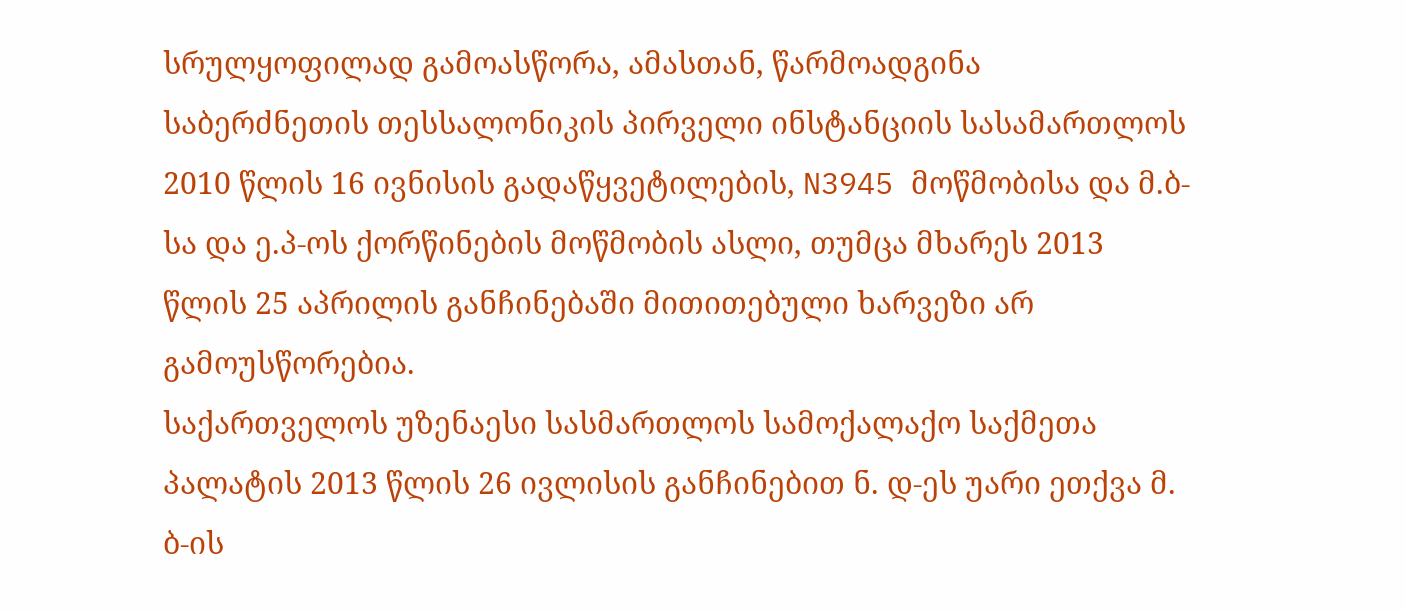სრულყოფილად გამოასწორა, ამასთან, წარმოადგინა საბერძნეთის თესსალონიკის პირველი ინსტანციის სასამართლოს 2010 წლის 16 ივნისის გადაწყვეტილების, N3945 მოწმობისა და მ.ბ-სა და ე.პ-ოს ქორწინების მოწმობის ასლი, თუმცა მხარეს 2013 წლის 25 აპრილის განჩინებაში მითითებული ხარვეზი არ გამოუსწორებია.
საქართველოს უზენაესი სასმართლოს სამოქალაქო საქმეთა პალატის 2013 წლის 26 ივლისის განჩინებით ნ. დ-ეს უარი ეთქვა მ. ბ-ის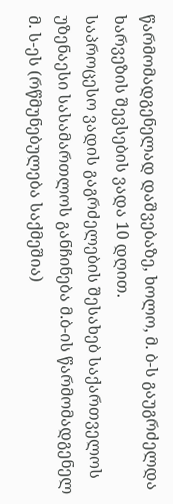წარმომადგენელად დაშვებაზე, ხოლო, მ. ბ-ს გაუგრძელდა ხარვეზის შევსების ვადა 10 დღით.
საპროცესო ვადის გაგრძელების შესახებ საქართველოს უზენაესი სასამართლოს განჩინება მ.ბ-ის წარმომადგენელ მ. ს-ეს (რწმუნებულება საქმეშია)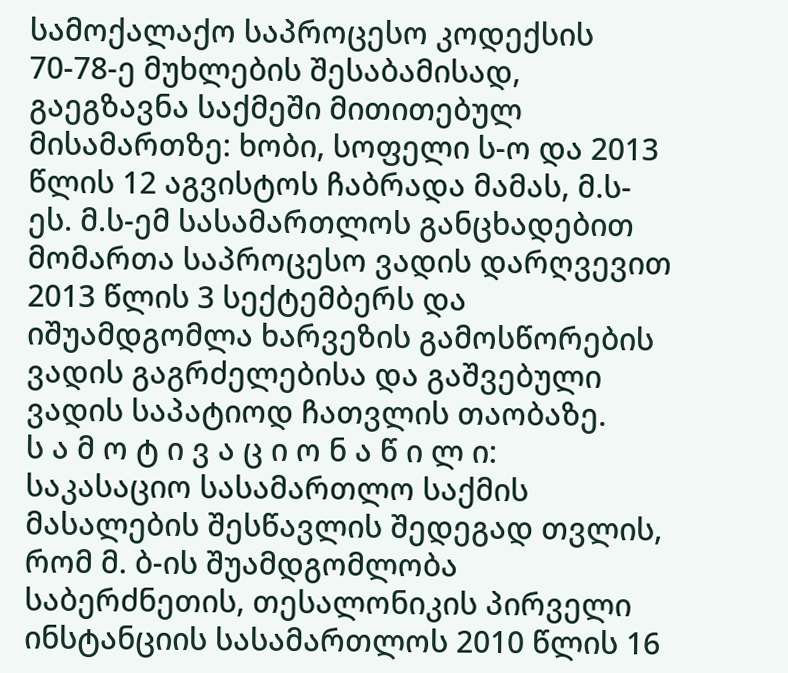სამოქალაქო საპროცესო კოდექსის 70-78-ე მუხლების შესაბამისად, გაეგზავნა საქმეში მითითებულ მისამართზე: ხობი, სოფელი ს-ო და 2013 წლის 12 აგვისტოს ჩაბრადა მამას, მ.ს-ეს. მ.ს-ემ სასამართლოს განცხადებით მომართა საპროცესო ვადის დარღვევით 2013 წლის 3 სექტემბერს და იშუამდგომლა ხარვეზის გამოსწორების ვადის გაგრძელებისა და გაშვებული ვადის საპატიოდ ჩათვლის თაობაზე.
ს ა მ ო ტ ი ვ ა ც ი ო ნ ა წ ი ლ ი:
საკასაციო სასამართლო საქმის მასალების შესწავლის შედეგად თვლის, რომ მ. ბ-ის შუამდგომლობა საბერძნეთის, თესალონიკის პირველი ინსტანციის სასამართლოს 2010 წლის 16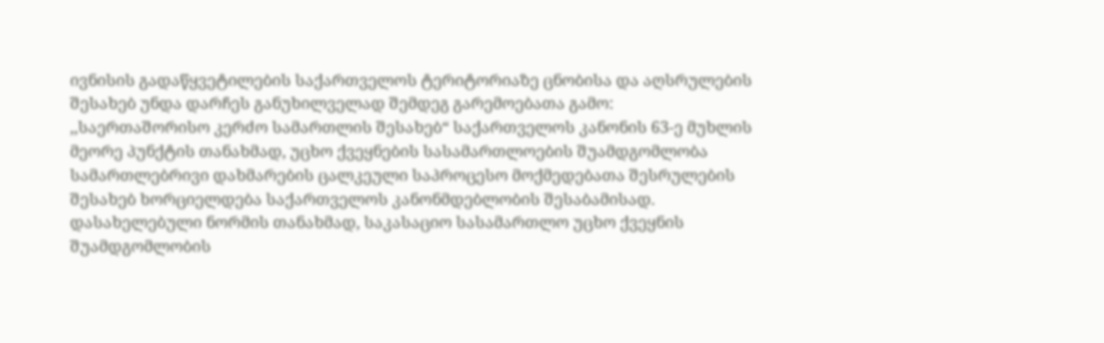ივნისის გადაწყვეტილების საქართველოს ტერიტორიაზე ცნობისა და აღსრულების შესახებ უნდა დარჩეს განუხილველად შემდეგ გარემოებათა გამო:
,,საერთაშორისო კერძო სამართლის შესახებ“ საქართველოს კანონის 63-ე მუხლის მეორე პუნქტის თანახმად, უცხო ქვეყნების სასამართლოების შუამდგომლობა სამართლებრივი დახმარების ცალკეული საპროცესო მოქმედებათა შესრულების შესახებ ხორციელდება საქართველოს კანონმდებლობის შესაბამისად. დასახელებული ნორმის თანახმად, საკასაციო სასამართლო უცხო ქვეყნის შუამდგომლობის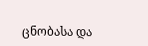ცნობასა და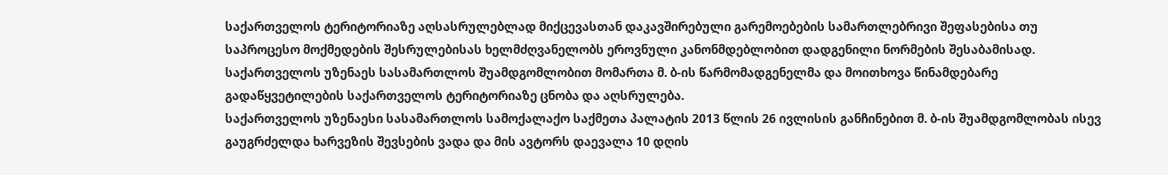საქართველოს ტერიტორიაზე აღსასრულებლად მიქცევასთან დაკავშირებული გარემოებების სამართლებრივი შეფასებისა თუ საპროცესო მოქმედების შესრულებისას ხელმძღვანელობს ეროვნული კანონმდებლობით დადგენილი ნორმების შესაბამისად.
საქართველოს უზენაეს სასამართლოს შუამდგომლობით მომართა მ. ბ-ის წარმომადგენელმა და მოითხოვა წინამდებარე გადაწყვეტილების საქართველოს ტერიტორიაზე ცნობა და აღსრულება.
საქართველოს უზენაესი სასამართლოს სამოქალაქო საქმეთა პალატის 2013 წლის 26 ივლისის განჩინებით მ. ბ-ის შუამდგომლობას ისევ გაუგრძელდა ხარვეზის შევსების ვადა და მის ავტორს დაევალა 10 დღის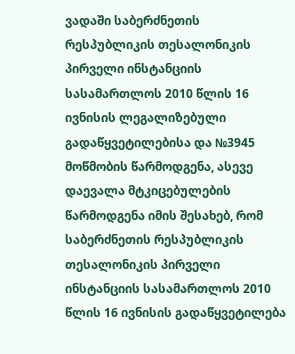ვადაში საბერძნეთის რესპუბლიკის თესალონიკის პირველი ინსტანციის სასამართლოს 2010 წლის 16 ივნისის ლეგალიზებული გადაწყვეტილებისა და №3945 მოწმობის წარმოდგენა, ასევე დაევალა მტკიცებულების წარმოდგენა იმის შესახებ, რომ საბერძნეთის რესპუბლიკის თესალონიკის პირველი ინსტანციის სასამართლოს 2010 წლის 16 ივნისის გადაწყვეტილება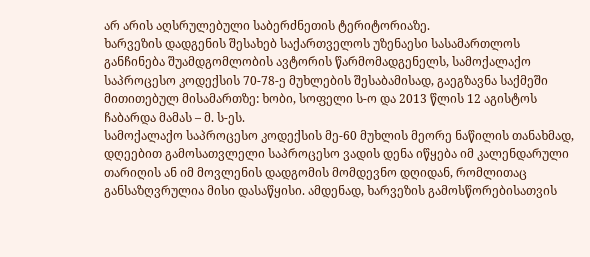არ არის აღსრულებული საბერძნეთის ტერიტორიაზე.
ხარვეზის დადგენის შესახებ საქართველოს უზენაესი სასამართლოს განჩინება შუამდგომლობის ავტორის წარმომადგენელს, სამოქალაქო საპროცესო კოდექსის 70-78-ე მუხლების შესაბამისად, გაეგზავნა საქმეში მითითებულ მისამართზე: ხობი, სოფელი ს-ო და 2013 წლის 12 აგისტოს ჩაბარდა მამას – მ. ს-ეს.
სამოქალაქო საპროცესო კოდექსის მე-60 მუხლის მეორე ნაწილის თანახმად, დღეებით გამოსათვლელი საპროცესო ვადის დენა იწყება იმ კალენდარული თარიღის ან იმ მოვლენის დადგომის მომდევნო დღიდან, რომლითაც განსაზღვრულია მისი დასაწყისი. ამდენად, ხარვეზის გამოსწორებისათვის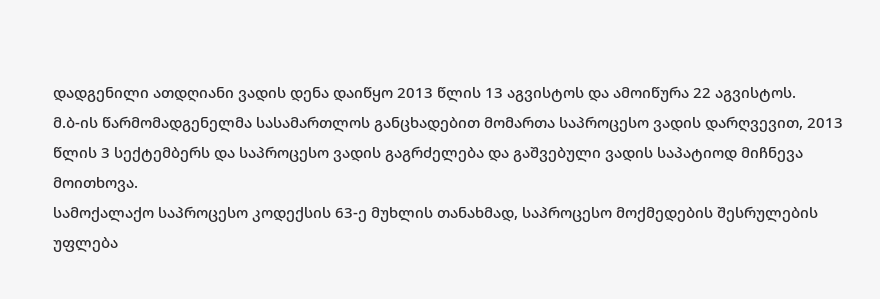დადგენილი ათდღიანი ვადის დენა დაიწყო 2013 წლის 13 აგვისტოს და ამოიწურა 22 აგვისტოს.
მ.ბ-ის წარმომადგენელმა სასამართლოს განცხადებით მომართა საპროცესო ვადის დარღვევით, 2013 წლის 3 სექტემბერს და საპროცესო ვადის გაგრძელება და გაშვებული ვადის საპატიოდ მიჩნევა მოითხოვა.
სამოქალაქო საპროცესო კოდექსის 63-ე მუხლის თანახმად, საპროცესო მოქმედების შესრულების უფლება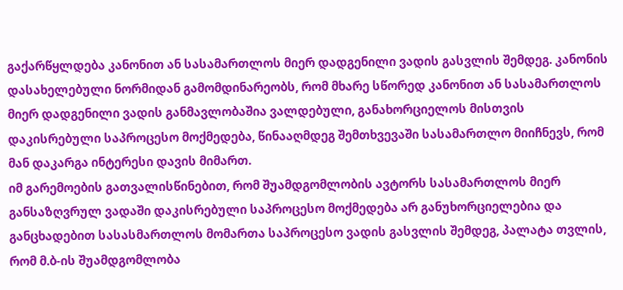გაქარწყლდება კანონით ან სასამართლოს მიერ დადგენილი ვადის გასვლის შემდეგ. კანონის დასახელებული ნორმიდან გამომდინარეობს, რომ მხარე სწორედ კანონით ან სასამართლოს მიერ დადგენილი ვადის განმავლობაშია ვალდებული, განახორციელოს მისთვის დაკისრებული საპროცესო მოქმედება, წინააღმდეგ შემთხვევაში სასამართლო მიიჩნევს, რომ მან დაკარგა ინტერესი დავის მიმართ.
იმ გარემოების გათვალისწინებით, რომ შუამდგომლობის ავტორს სასამართლოს მიერ განსაზღვრულ ვადაში დაკისრებული საპროცესო მოქმედება არ განუხორციელებია და განცხადებით სასასმართლოს მომართა საპროცესო ვადის გასვლის შემდეგ, პალატა თვლის, რომ მ.ბ-ის შუამდგომლობა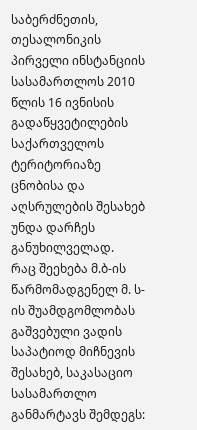საბერძნეთის, თესალონიკის პირველი ინსტანციის სასამართლოს 2010 წლის 16 ივნისის გადაწყვეტილების საქართველოს ტერიტორიაზე ცნობისა და აღსრულების შესახებ უნდა დარჩეს განუხილველად.
რაც შეეხება მ.ბ-ის წარმომადგენელ მ. ს-ის შუამდგომლობას გაშვებული ვადის საპატიოდ მიჩნევის შესახებ, საკასაციო სასამართლო განმარტავს შემდეგს: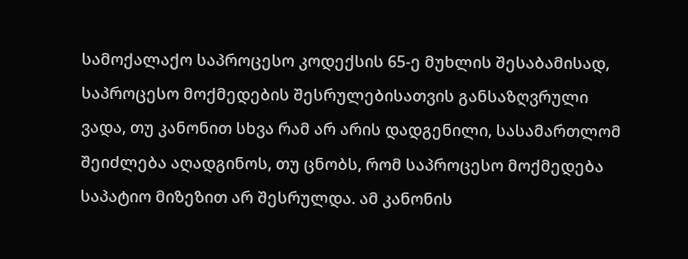სამოქალაქო საპროცესო კოდექსის 65-ე მუხლის შესაბამისად, საპროცესო მოქმედების შესრულებისათვის განსაზღვრული ვადა, თუ კანონით სხვა რამ არ არის დადგენილი, სასამართლომ შეიძლება აღადგინოს, თუ ცნობს, რომ საპროცესო მოქმედება საპატიო მიზეზით არ შესრულდა. ამ კანონის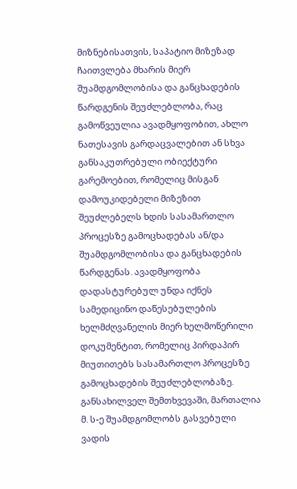მიზნებისათვის, საპატიო მიზეზად ჩაითვლება მხარის მიერ შუამდგომლობისა და განცხადების წარდგენის შეუძლებლობა, რაც გამოწვეულია ავადმყოფობით, ახლო ნათესავის გარდაცვალებით ან სხვა განსაკუთრებული ობიექტური გარემოებით, რომელიც მისგან დამოუკიდებელი მიზეზით შეუძლებელს ხდის სასამართლო პროცესზე გამოცხადებას ან/და შუამდგომლობისა და განცხადების წარდგენას. ავადმყოფობა დადასტურებულ უნდა იქნეს სამედიცინო დაწესებულების ხელმძღვანელის მიერ ხელმოწერილი დოკუმენტით, რომელიც პირდაპირ მიუთითებს სასამართლო პროცესზე გამოცხადების შეუძლებლობაზე. განსახილველ შემთხვევაში, მართალია მ. ს-ე შუამდგომლობს გასვებული ვადის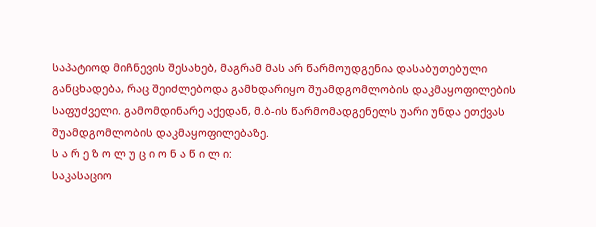საპატიოდ მიჩნევის შესახებ, მაგრამ მას არ წარმოუდგენია დასაბუთებული განცხადება, რაც შეიძლებოდა გამხდარიყო შუამდგომლობის დაკმაყოფილების საფუძველი. გამომდინარე აქედან, მ.ბ-ის წარმომადგენელს უარი უნდა ეთქვას შუამდგომლობის დაკმაყოფილებაზე.
ს ა რ ე ზ ო ლ უ ც ი ო ნ ა წ ი ლ ი:
საკასაციო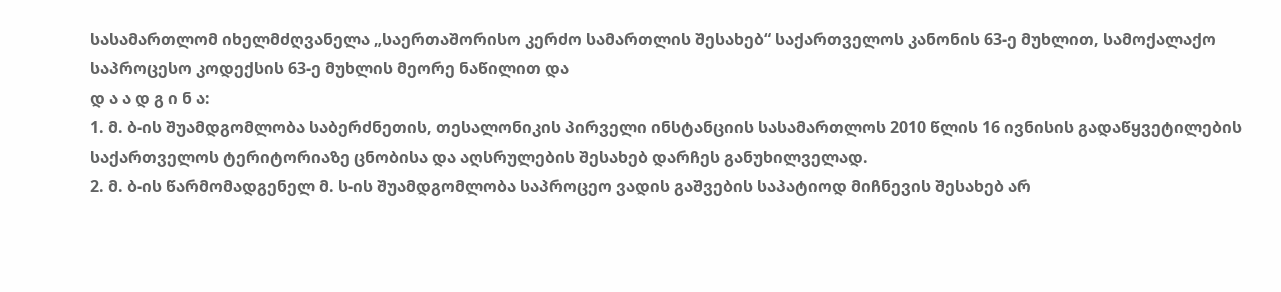სასამართლომ იხელმძღვანელა „საერთაშორისო კერძო სამართლის შესახებ“ საქართველოს კანონის 63-ე მუხლით, სამოქალაქო საპროცესო კოდექსის 63-ე მუხლის მეორე ნაწილით და
დ ა ა დ გ ი ნ ა:
1. მ. ბ-ის შუამდგომლობა საბერძნეთის, თესალონიკის პირველი ინსტანციის სასამართლოს 2010 წლის 16 ივნისის გადაწყვეტილების საქართველოს ტერიტორიაზე ცნობისა და აღსრულების შესახებ დარჩეს განუხილველად.
2. მ. ბ-ის წარმომადგენელ მ. ს-ის შუამდგომლობა საპროცეო ვადის გაშვების საპატიოდ მიჩნევის შესახებ არ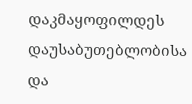დაკმაყოფილდეს დაუსაბუთებლობისა და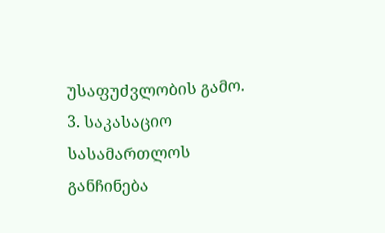უსაფუძვლობის გამო.
3. საკასაციო სასამართლოს განჩინება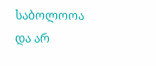საბოლოოა და არ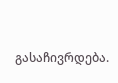გასაჩივრდება.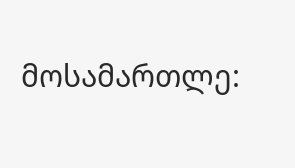მოსამართლე: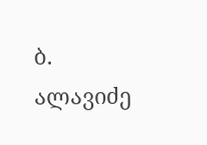ბ. ალავიძე